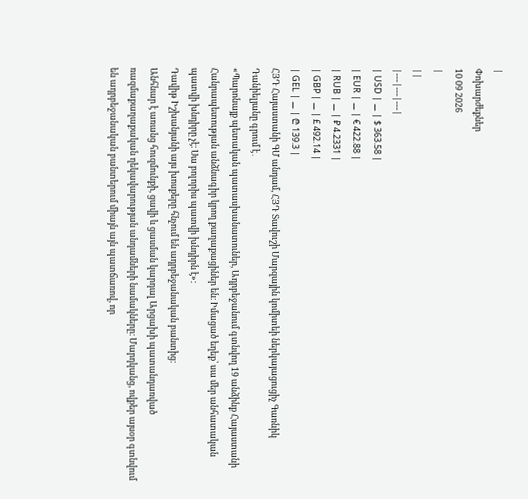|
Փոխարժեքներ
10 09 2026
|
||
|---|---|---|
| USD | ⚊ | $ 363.58 |
| EUR | ⚊ | € 422.88 |
| RUB | ⚊ | ₽ 4.2331 |
| GBP | ⚊ | £ 492.14 |
| GEL | ⚊ | ₾ 139.3 |
ՀՅԴ Հայաստանի ԳՄ անդամ, ՀՅԴ Տավուշի Մարզային կոմիտեի ներկայացուցիչ Գառնիկ Դանիելյանը գրում է․
«Պարոնայք պետական պատասխանատուներ, Ադրբեջանում գտնվող 19 անձինք Հայաստանի Հանրապետության անձնագիր կրող քաղաքացիներ են։ Իմացած եղեք՝ սա մեր անհատական պատվի խնդիրը չէ։ Սա բոլորիս պատվի խնդիրն է»։
Դավիթ Իշխանյանի այս խոսքերը հնչում են ադրբեջանական բանտից։
Անհնար է առանց հուզմունքի, ցավի և ցասման կարդալ Արցախի պատանդառված ռազմաքաղաքական ղեկավարության անդամների նամակները։ Մարդկանց, ովքեր այսօր գտնվում են ադրբեջանական բանտերում միայն այն պատճառով, որ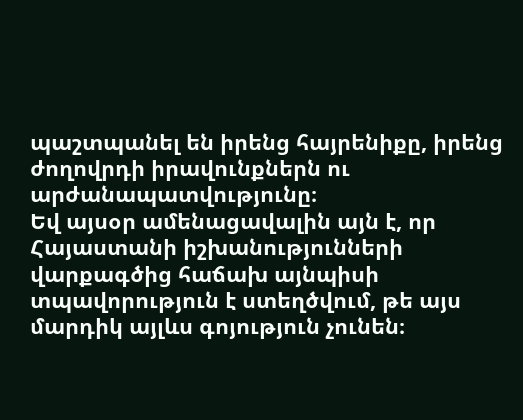պաշտպանել են իրենց հայրենիքը, իրենց ժողովրդի իրավունքներն ու արժանապատվությունը։
Եվ այսօր ամենացավալին այն է, որ Հայաստանի իշխանությունների վարքագծից հաճախ այնպիսի տպավորություն է ստեղծվում, թե այս մարդիկ այլևս գոյություն չունեն։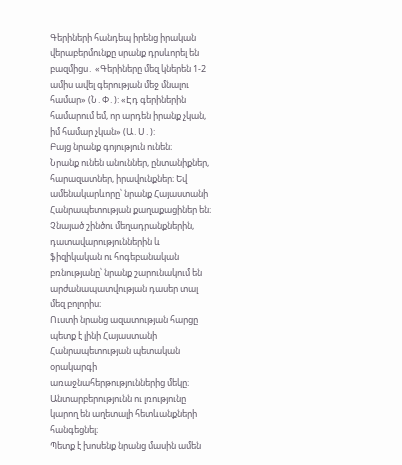Գերիների հանդեպ իրենց իրական վերաբերմունքը սրանք դրսևորել են բազմիցս․ «Գերիները մեզ կներեն 1-2 ամիս ավել գերության մեջ մնալու համար» (Ն․Փ․): «Էդ գերիներին համարում եմ, որ արդեն իրանք չկան, իմ համար չկան» (Ա․Ս․):
Բայց նրանք գոյություն ունեն։
Նրանք ունեն անուններ, ընտանիքներ, հարազատներ, իրավունքներ։ Եվ ամենակարևորը՝ նրանք Հայաստանի Հանրապետության քաղաքացիներ են։
Չնայած շինծու մեղադրանքներին, դատավարություններին և ֆիզիկական ու հոգեբանական բռնությանը՝ նրանք շարունակում են արժանապատվության դասեր տալ մեզ բոլորիս։
Ուստի նրանց ազատության հարցը պետք է լինի Հայաստանի Հանրապետության պետական օրակարգի առաջնահերթություններից մեկը։
Անտարբերությունն ու լռությունը կարող են աղետալի հետևանքների հանգեցնել։
Պետք է խոսենք նրանց մասին ամեն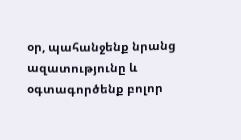օր, պահանջենք նրանց ազատությունը և օգտագործենք բոլոր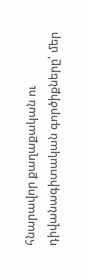հնարավոր քաղաքական ու դիվանագիտական գործիքները՝ մեր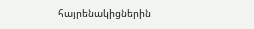հայրենակիցներին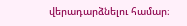վերադարձնելու համար։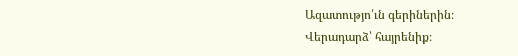Ազատությո՛ւն գերիներին։
Վերադարձ՝ հայրենիք։